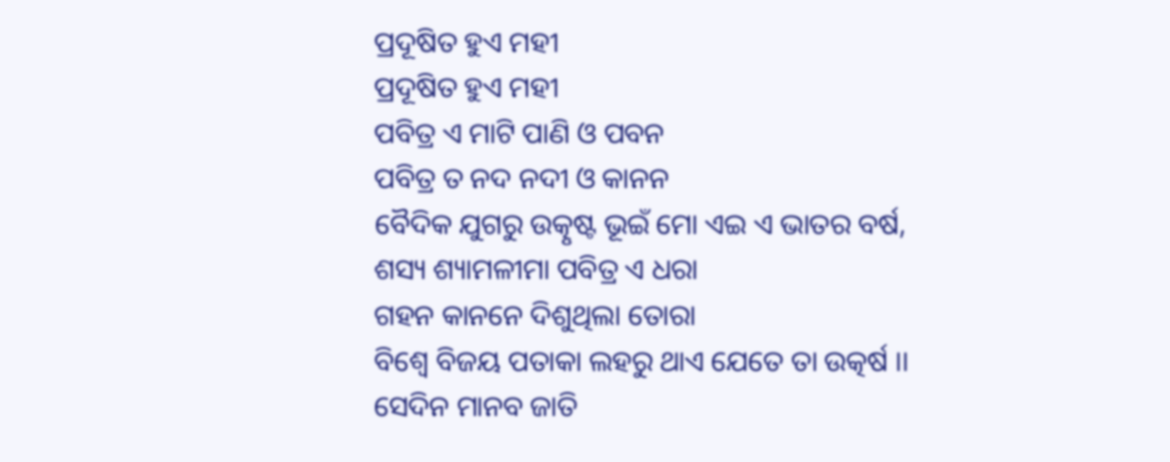ପ୍ରଦୂଷିତ ହୁଏ ମହୀ
ପ୍ରଦୂଷିତ ହୁଏ ମହୀ
ପବିତ୍ର ଏ ମାଟି ପାଣି ଓ ପବନ
ପବିତ୍ର ତ ନଦ ନଦୀ ଓ କାନନ
ବୈଦିକ ଯୁଗରୁ ଉତ୍କୃଷ୍ଟ ଭୂଇଁ ମୋ ଏଇ ଏ ଭାତର ବର୍ଷ,
ଶସ୍ୟ ଶ୍ୟାମଳୀମା ପବିତ୍ର ଏ ଧରା
ଗହନ କାନନେ ଦିଶୁଥିଲା ତୋରା
ବିଶ୍ଵେ ବିଜୟ ପତାକା ଲହରୁ ଥାଏ ଯେତେ ତା ଉତ୍କର୍ଷ ।।
ସେଦିନ ମାନବ ଜାତି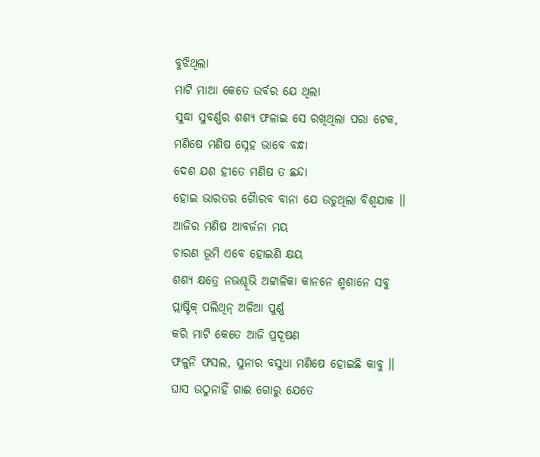ବୁଝିଥିଲା
ମାଟି ମାଆ କେତେ ଉର୍ବର ଯେ ଥିଲା
ସୁଦ୍ଧା ସୁବର୍ଣ୍ଣର ଶଶ୍ୟ ଫଳାଇ ସେ ରଖିଥିଲା ପରା ଟେକ,
ମଣିଷେ ମଣିଷ ସ୍ନେହ ଭାବେ ବନ୍ଧା
ଦେଶ ଯଶ ହୀତେ ମଣିଷ ତ ଛନ୍ଦା
ହୋଇ ଭାରତର ଗୈାରବ ବାନା ଯେ ଉଡୁଥିଲା ବିଶ୍ଵଯାକ ।।
ଆଜିର ମଣିଷ ଆବର୍ଜନା ମୟ
ଚାରଣ ଭୂମି ଏବେ ହୋଇଣି କ୍ଷୟ
ଶଶ୍ୟ କ୍ଷତ୍ରେ ନଭଶ୍ଚୂଭି ଅଟ୍ଟାଳିକା କାନନେ ଶ୍ମଶାନେ ସବୁ
ପ୍ଲାଷ୍ଟିକ୍ ପଲିଥିନ୍ ଅଳିଆ ପୁର୍ଣ୍ଣ
କରି ମାଟି କେତେ ଆଜି ପ୍ରଦୂଷଣ
ଫଳୁନି ଫସଲ, ସୁନାର ବସୁଧା ମଣିଷେ ହୋଇଛି କାବୁ ।।
ଘାସ ଉଠୁନାହିଁ ଗାଈ ଗୋରୁ ଯେତେ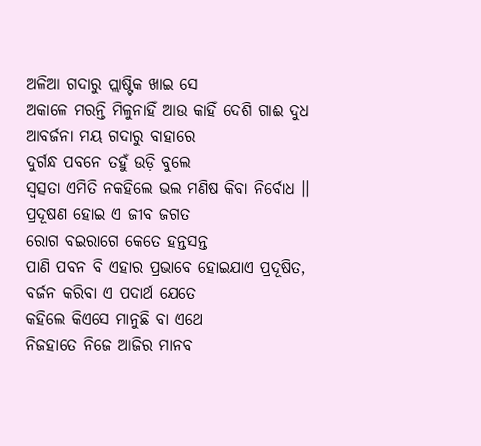ଅଳିଆ ଗଦାରୁ ପ୍ଲାଷ୍ଟିକ ଖାଇ ସେ
ଅକାଳେ ମରନ୍ତି ମିଳୁନାହିଁ ଆଉ କାହିଁ ଦେଶି ଗାଈ ଦୁଧ
ଆବର୍ଜନା ମୟ ଗଦାରୁ ବାହାରେ
ଦୁର୍ଗନ୍ଧ ପବନେ ତହୁଁ ଉଡ଼ି ବୁଲେ
ସ୍ଵତ୍ସତା ଏମିତି ନକହିଲେ ଭଲ ମଣିଷ କିବା ନିର୍ବୋଧ ।।
ପ୍ରଦୂଷଣ ହୋଇ ଏ ଜୀବ ଜଗତ
ରୋଗ ବଇରାଗେ କେତେ ହନ୍ତସନ୍ତ
ପାଣି ପବନ ବି ଏହାର ପ୍ରଭାବେ ହୋଇଯାଏ ପ୍ରଦୂଷିତ,
ବର୍ଜନ କରିବା ଏ ପଦାର୍ଥ ଯେତେ
କହିଲେ କିଏସେ ମାନୁଛି ବା ଏଥେ
ନିଜହାତେ ନିଜେ ଆଜିର ମାନବ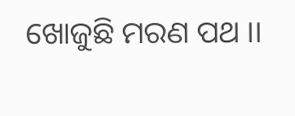ଖୋଜୁଛି ମରଣ ପଥ ।।